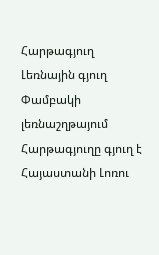Հարթագյուղ
Լեռնային գյուղ Փամբակի լեռնաշղթայում
Հարթագյուղը գյուղ է Հայաստանի Լոռու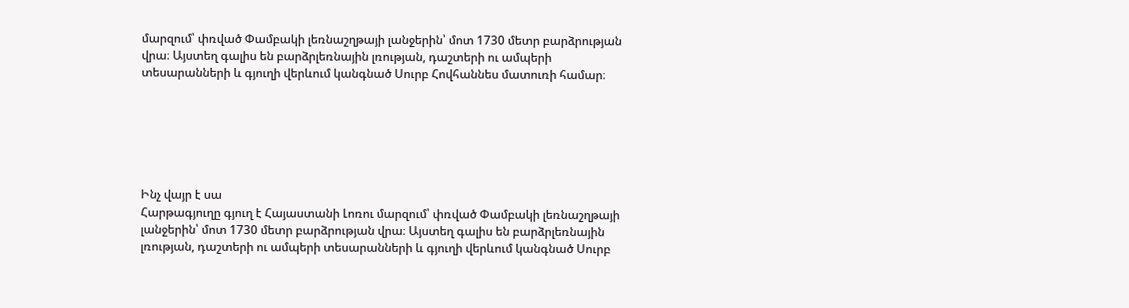մարզում՝ փռված Փամբակի լեռնաշղթայի լանջերին՝ մոտ 1730 մետր բարձրության վրա։ Այստեղ գալիս են բարձրլեռնային լռության, դաշտերի ու ամպերի տեսարանների և գյուղի վերևում կանգնած Սուրբ Հովհաննես մատուռի համար։






Ինչ վայր է սա
Հարթագյուղը գյուղ է Հայաստանի Լոռու մարզում՝ փռված Փամբակի լեռնաշղթայի լանջերին՝ մոտ 1730 մետր բարձրության վրա։ Այստեղ գալիս են բարձրլեռնային լռության, դաշտերի ու ամպերի տեսարանների և գյուղի վերևում կանգնած Սուրբ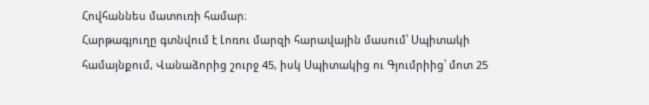Հովհաննես մատուռի համար։
Հարթագյուղը գտնվում է Լոռու մարզի հարավային մասում՝ Սպիտակի համայնքում, Վանաձորից շուրջ 45, իսկ Սպիտակից ու Գյումրիից՝ մոտ 25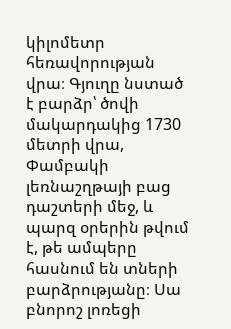կիլոմետր հեռավորության վրա։ Գյուղը նստած է բարձր՝ ծովի մակարդակից 1730 մետրի վրա, Փամբակի լեռնաշղթայի բաց դաշտերի մեջ, և պարզ օրերին թվում է, թե ամպերը հասնում են տների բարձրությանը։ Սա բնորոշ լոռեցի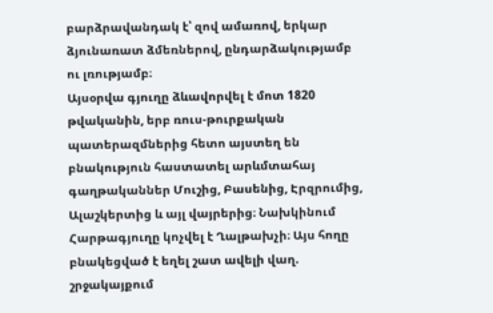բարձրավանդակ է՝ զով ամառով, երկար ձյունառատ ձմեռներով, ընդարձակությամբ ու լռությամբ։
Այսօրվա գյուղը ձևավորվել է մոտ 1820 թվականին, երբ ռուս-թուրքական պատերազմներից հետո այստեղ են բնակություն հաստատել արևմտահայ գաղթականներ Մուշից, Բասենից, Էրզրումից, Ալաշկերտից և այլ վայրերից։ Նախկինում Հարթագյուղը կոչվել է Ղալթախչի։ Այս հողը բնակեցված է եղել շատ ավելի վաղ. շրջակայքում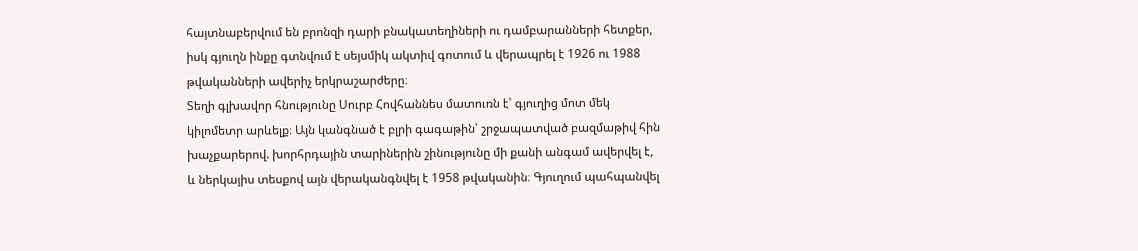հայտնաբերվում են բրոնզի դարի բնակատեղիների ու դամբարանների հետքեր, իսկ գյուղն ինքը գտնվում է սեյսմիկ ակտիվ գոտում և վերապրել է 1926 ու 1988 թվականների ավերիչ երկրաշարժերը։
Տեղի գլխավոր հնությունը Սուրբ Հովհաննես մատուռն է՝ գյուղից մոտ մեկ կիլոմետր արևելք։ Այն կանգնած է բլրի գագաթին՝ շրջապատված բազմաթիվ հին խաչքարերով. խորհրդային տարիներին շինությունը մի քանի անգամ ավերվել է, և ներկայիս տեսքով այն վերականգնվել է 1958 թվականին։ Գյուղում պահպանվել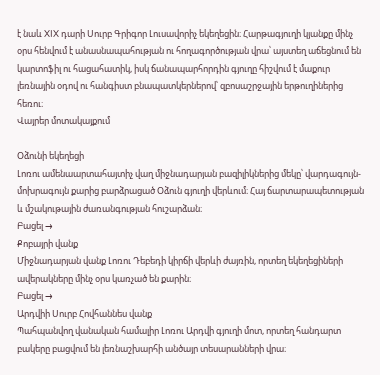է նաև XIX դարի Սուրբ Գրիգոր Լուսավորիչ եկեղեցին։ Հարթագյուղի կյանքը մինչ օրս հենվում է անասնապահության ու հողագործության վրա՝ այստեղ աճեցնում են կարտոֆիլ ու հացահատիկ, իսկ ճանապարհորդին գյուղը հիշվում է մաքուր լեռնային օդով ու հանգիստ բնապատկերներով՝ զբոսաշրջային երթուղիներից հեռու։
Վայրեր մոտակայքում

Օձունի եկեղեցի
Լոռու ամենաարտահայտիչ վաղ միջնադարյան բազիլիկներից մեկը՝ վարդագույն-մոխրագույն քարից բարձրացած Օձուն գյուղի վերևում։ Հայ ճարտարապետության և մշակութային ժառանգության հուշարձան։
Բացել →
Քոբայրի վանք
Միջնադարյան վանք Լոռու Դեբեդի կիրճի վերևի ժայռին, որտեղ եկեղեցիների ավերակները մինչ օրս կառչած են քարին։
Բացել →
Արդվիի Սուրբ Հովհաննես վանք
Պահպանվող վանական համալիր Լոռու Արդվի գյուղի մոտ, որտեղ հանդարտ բակերը բացվում են լեռնաշխարհի անծայր տեսարանների վրա։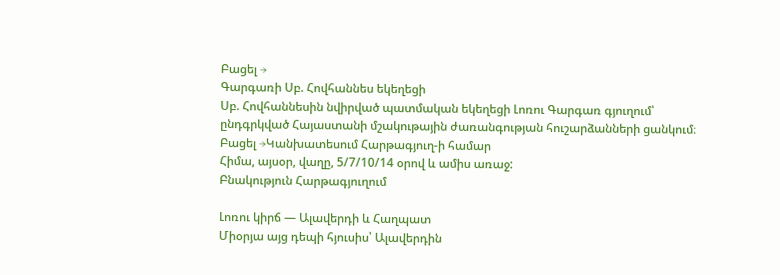Բացել →
Գարգառի Սբ. Հովհաննես եկեղեցի
Սբ. Հովհաննեսին նվիրված պատմական եկեղեցի Լոռու Գարգառ գյուղում՝ ընդգրկված Հայաստանի մշակութային ժառանգության հուշարձանների ցանկում։
Բացել →Կանխատեսում Հարթագյուղ-ի համար
Հիմա, այսօր, վաղը, 5/7/10/14 օրով և ամիս առաջ:
Բնակություն Հարթագյուղում

Լոռու կիրճ — Ալավերդի և Հաղպատ
Միօրյա այց դեպի հյուսիս՝ Ալավերդին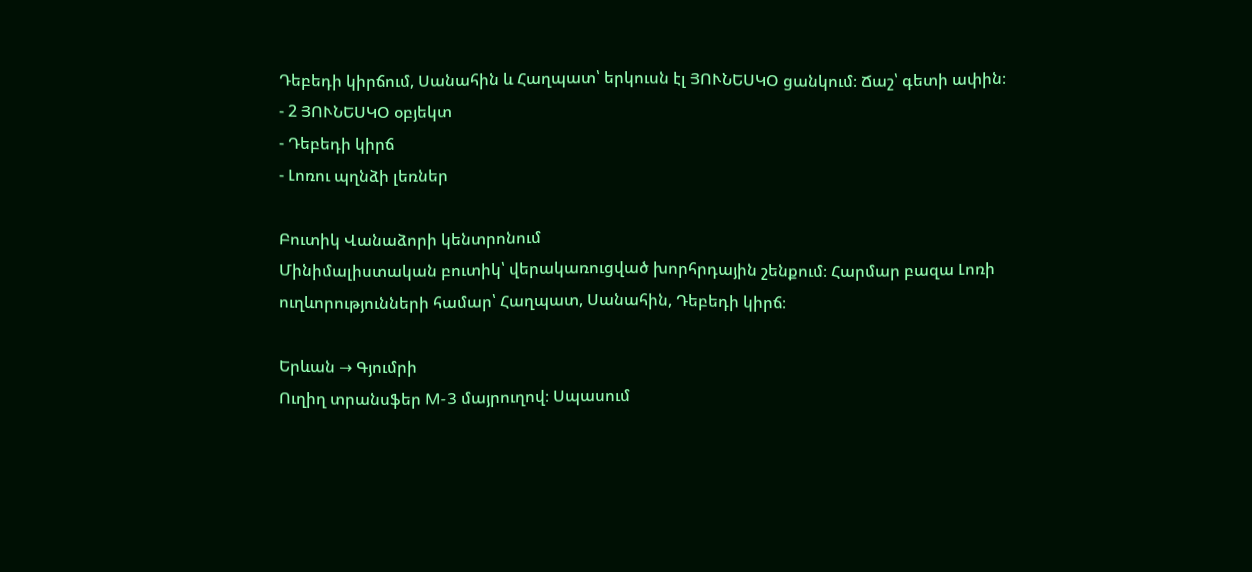Դեբեդի կիրճում, Սանահին և Հաղպատ՝ երկուսն էլ ՅՈՒՆԵՍԿՕ ցանկում։ Ճաշ՝ գետի ափին։
- 2 ՅՈՒՆԵՍԿՕ օբյեկտ
- Դեբեդի կիրճ
- Լոռու պղնձի լեռներ

Բուտիկ Վանաձորի կենտրոնում
Մինիմալիստական բուտիկ՝ վերակառուցված խորհրդային շենքում։ Հարմար բազա Լոռի ուղևորությունների համար՝ Հաղպատ, Սանահին, Դեբեդի կիրճ։

Երևան → Գյումրի
Ուղիղ տրանսֆեր M-3 մայրուղով։ Սպասում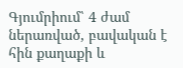Գյումրիում՝ 4 ժամ ներառված, բավական է հին քաղաքի և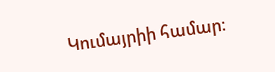Կումայրիի համար։